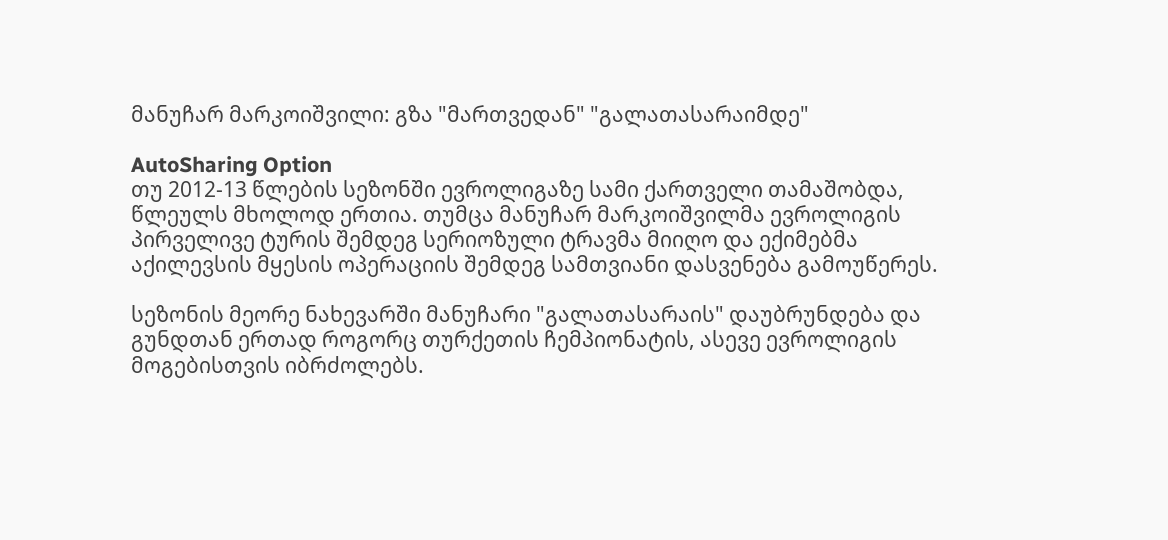მანუჩარ მარკოიშვილი: გზა "მართვედან" "გალათასარაიმდე"

AutoSharing Option
თუ 2012-13 წლების სეზონში ევროლიგაზე სამი ქართველი თამაშობდა, წლეულს მხოლოდ ერთია. თუმცა მანუჩარ მარკოიშვილმა ევროლიგის პირველივე ტურის შემდეგ სერიოზული ტრავმა მიიღო და ექიმებმა აქილევსის მყესის ოპერაციის შემდეგ სამთვიანი დასვენება გამოუწერეს.

სეზონის მეორე ნახევარში მანუჩარი "გალათასარაის" დაუბრუნდება და გუნდთან ერთად როგორც თურქეთის ჩემპიონატის, ასევე ევროლიგის მოგებისთვის იბრძოლებს.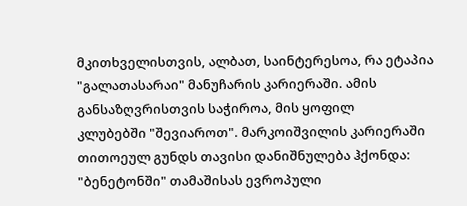მკითხველისთვის, ალბათ, საინტერესოა, რა ეტაპია "გალათასარაი" მანუჩარის კარიერაში. ამის განსაზღვრისთვის საჭიროა, მის ყოფილ
კლუბებში "შევიაროთ". მარკოიშვილის კარიერაში თითოეულ გუნდს თავისი დანიშნულება ჰქონდა: "ბენეტონში" თამაშისას ევროპული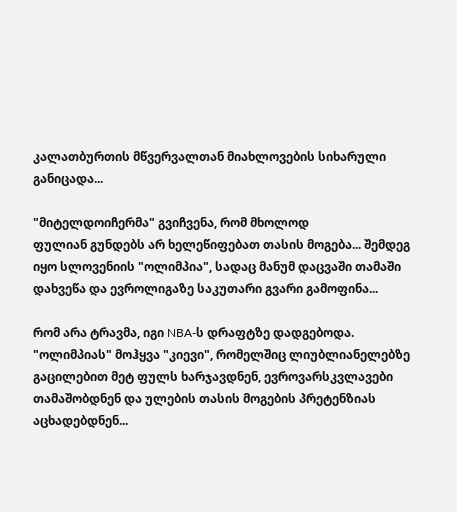კალათბურთის მწვერვალთან მიახლოვების სიხარული განიცადა...

"მიტელდოიჩერმა" გვიჩვენა, რომ მხოლოდ
ფულიან გუნდებს არ ხელეწიფებათ თასის მოგება... შემდეგ იყო სლოვენიის "ოლიმპია", სადაც მანუმ დაცვაში თამაში დახვეწა და ევროლიგაზე საკუთარი გვარი გამოფინა...

რომ არა ტრავმა, იგი NBA-ს დრაფტზე დადგებოდა. "ოლიმპიას" მოჰყვა "კიევი", რომელშიც ლიუბლიანელებზე გაცილებით მეტ ფულს ხარჯავდნენ, ევროვარსკვლავები თამაშობდნენ და ულების თასის მოგების პრეტენზიას აცხადებდნენ...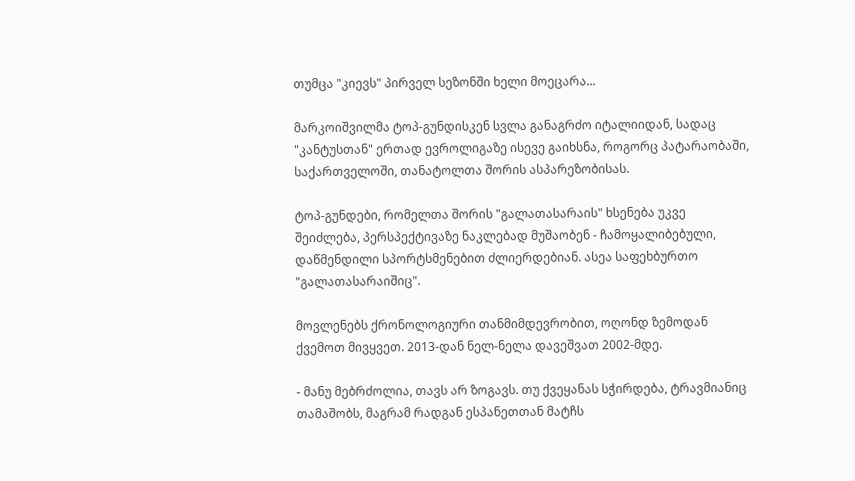თუმცა "კიევს" პირველ სეზონში ხელი მოეცარა...

მარკოიშვილმა ტოპ-გუნდისკენ სვლა განაგრძო იტალიიდან, სადაც "კანტუსთან" ერთად ევროლიგაზე ისევე გაიხსნა, როგორც პატარაობაში, საქართველოში, თანატოლთა შორის ასპარეზობისას.

ტოპ-გუნდები, რომელთა შორის "გალათასარაის" ხსენება უკვე შეიძლება, პერსპექტივაზე ნაკლებად მუშაობენ - ჩამოყალიბებული, დაწმენდილი სპორტსმენებით ძლიერდებიან. ასეა საფეხბურთო "გალათასარაიშიც".

მოვლენებს ქრონოლოგიური თანმიმდევრობით, ოღონდ ზემოდან ქვემოთ მივყვეთ. 2013-დან ნელ-ნელა დავეშვათ 2002-მდე.

- მანუ მებრძოლია, თავს არ ზოგავს. თუ ქვეყანას სჭირდება, ტრავმიანიც თამაშობს, მაგრამ რადგან ესპანეთთან მატჩს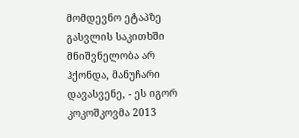მომდევნო ეტაპზე გასვლის საკითხში მნიშვნელობა არ ჰქონდა, მანუჩარი დავასვენე, - ეს იგორ კოკოშკოვმა 2013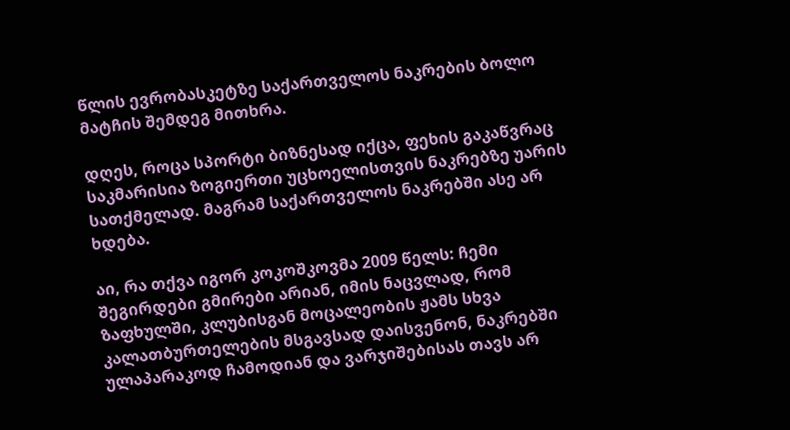წლის ევრობასკეტზე საქართველოს ნაკრების ბოლო მატჩის შემდეგ მითხრა.

დღეს, როცა სპორტი ბიზნესად იქცა, ფეხის გაკაწვრაც საკმარისია ზოგიერთი უცხოელისთვის ნაკრებზე უარის სათქმელად. მაგრამ საქართველოს ნაკრებში ასე არ ხდება.

აი, რა თქვა იგორ კოკოშკოვმა 2009 წელს: ჩემი შეგირდები გმირები არიან, იმის ნაცვლად, რომ ზაფხულში, კლუბისგან მოცალეობის ჟამს სხვა კალათბურთელების მსგავსად დაისვენონ, ნაკრებში ულაპარაკოდ ჩამოდიან და ვარჯიშებისას თავს არ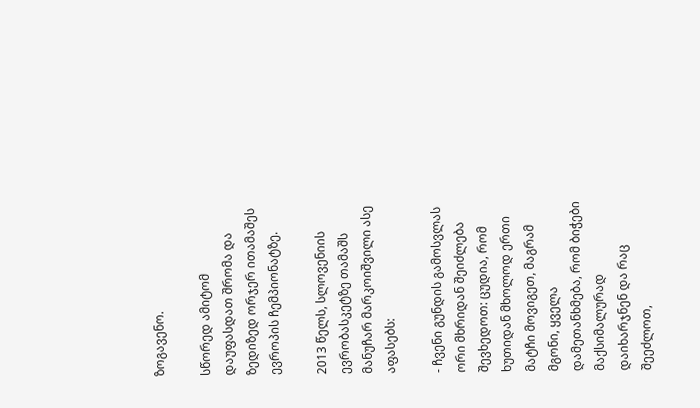ზოგავენო.

სწორედ ამიტომ დაუფასდათ შრომა და ზედიზედ ორჯერ ითამაშეს ევროპის ჩემპიონატზე.

2013 წელს, სლოვენიის ევრობასკეტზე თამაშს მანუჩარ მარკოიშვილი ასე აფასებს:

- ჩვენი გუნდის გამოსვლას ორი მხრიდან შეიძლება შევხედოთ: ცუდია, რომ ხუთიდან მხოლოდ ერთი მატჩი მოვიგეთ, მაგრამ მგონი, ყველა დამეთანხმება, რომ ბიჭები მაქსიმალურად დაიხარჯნენ და რაც შეეძლოთ,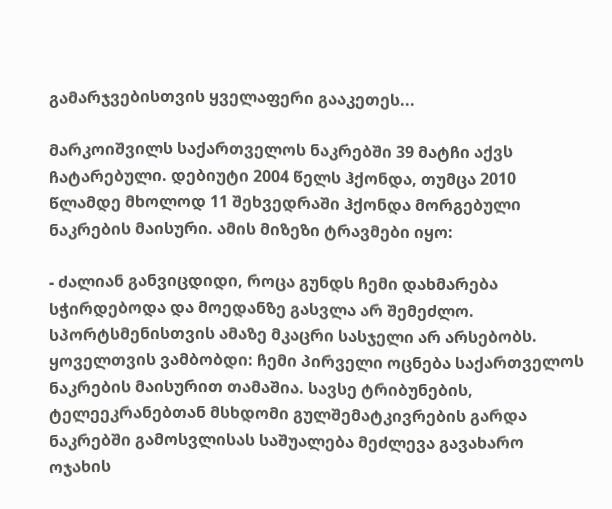გამარჯვებისთვის ყველაფერი გააკეთეს...

მარკოიშვილს საქართველოს ნაკრებში 39 მატჩი აქვს ჩატარებული. დებიუტი 2004 წელს ჰქონდა, თუმცა 2010 წლამდე მხოლოდ 11 შეხვედრაში ჰქონდა მორგებული ნაკრების მაისური. ამის მიზეზი ტრავმები იყო:

- ძალიან განვიცდიდი, როცა გუნდს ჩემი დახმარება სჭირდებოდა და მოედანზე გასვლა არ შემეძლო. სპორტსმენისთვის ამაზე მკაცრი სასჯელი არ არსებობს. ყოველთვის ვამბობდი: ჩემი პირველი ოცნება საქართველოს ნაკრების მაისურით თამაშია. სავსე ტრიბუნების, ტელეეკრანებთან მსხდომი გულშემატკივრების გარდა ნაკრებში გამოსვლისას საშუალება მეძლევა გავახარო ოჯახის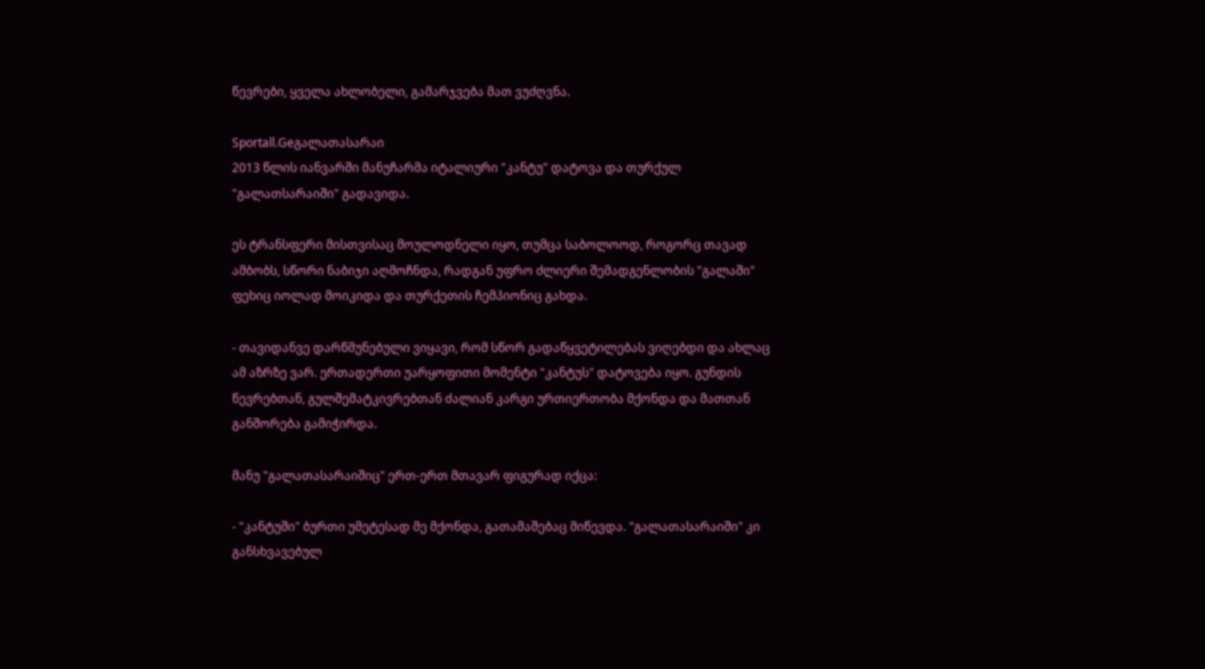წევრები, ყველა ახლობელი, გამარჯვება მათ ვუძღვნა.

Sportall.Geგალათასარაი
2013 წლის იანვარში მანუჩარმა იტალიური "კანტუ" დატოვა და თურქულ "გალათსარაიში" გადავიდა.

ეს ტრანსფერი მისთვისაც მოულოდნელი იყო, თუმცა საბოლოოდ, როგორც თავად ამბობს, სწორი ნაბიჯი აღმოჩნდა, რადგან უფრო ძლიერი შემადგენლობის "გალაში" ფეხიც იოლად მოიკიდა და თურქეთის ჩემპიონიც გახდა.

- თავიდანვე დარწმუნებული ვიყავი, რომ სწორ გადაწყვეტილებას ვიღებდი და ახლაც ამ აზრზე ვარ. ერთადერთი უარყოფითი მომენტი "კანტუს" დატოვება იყო. გუნდის წევრებთან, გულშემატკივრებთან ძალიან კარგი ურთიერთობა მქონდა და მათთან განშორება გამიჭირდა.

მანუ "გალათასარაიშიც" ერთ-ერთ მთავარ ფიგურად იქცა:

- "კანტუში" ბურთი უმეტესად მე მქონდა, გათამაშებაც მიწევდა. "გალათასარაიში" კი განსხვავებულ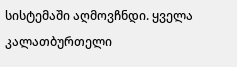სისტემაში აღმოვჩნდი. ყველა კალათბურთელი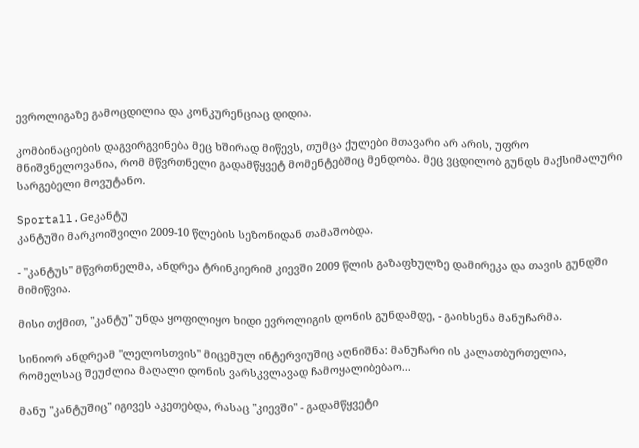ევროლიგაზე გამოცდილია და კონკურენციაც დიდია.

კომბინაციების დაგვირგვინება მეც ხშირად მიწევს, თუმცა ქულები მთავარი არ არის, უფრო მნიშვნელოვანია, რომ მწვრთნელი გადამწყვეტ მომენტებშიც მენდობა. მეც ვცდილობ გუნდს მაქსიმალური სარგებელი მოვუტანო.

Sportall.Geკანტუ
კანტუში მარკოიშვილი 2009-10 წლების სეზონიდან თამაშობდა.

- "კანტუს" მწვრთნელმა, ანდრეა ტრინკიერიმ კიევში 2009 წლის გაზაფხულზე დამირეკა და თავის გუნდში მიმიწვია.

მისი თქმით, "კანტუ" უნდა ყოფილიყო ხიდი ევროლიგის დონის გუნდამდე, - გაიხსენა მანუჩარმა.

სინიორ ანდრეამ "ლელოსთვის" მიცემულ ინტერვიუშიც აღნიშნა: მანუჩარი ის კალათბურთელია, რომელსაც შეუძლია მაღალი დონის ვარსკვლავად ჩამოყალიბებაო...

მანუ "კანტუშიც" იგივეს აკეთებდა, რასაც "კიევში" - გადამწყვეტი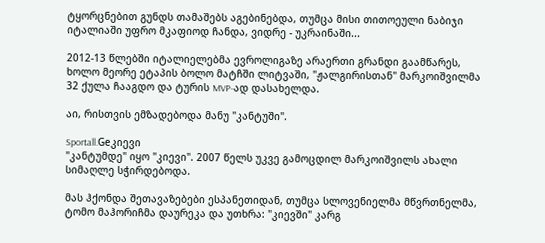ტყორცნებით გუნდს თამაშებს აგებინებდა, თუმცა მისი თითოეული ნაბიჯი იტალიაში უფრო მკაფიოდ ჩანდა, ვიდრე - უკრაინაში...

2012-13 წლებში იტალიელებმა ევროლიგაზე არაერთი გრანდი გაამწარეს, ხოლო მეორე ეტაპის ბოლო მატჩში ლიტვაში, "ჟალგირისთან" მარკოიშვილმა 32 ქულა ჩააგდო და ტურის MVP-ად დასახელდა.

აი, რისთვის ემზადებოდა მანუ "კანტუში".

Sportall.Geკიევი
"კანტუმდე" იყო "კიევი". 2007 წელს უკვე გამოცდილ მარკოიშვილს ახალი სიმაღლე სჭირდებოდა.

მას ჰქონდა შეთავაზებები ესპანეთიდან, თუმცა სლოვენიელმა მწვრთნელმა, ტომო მაჰორიჩმა დაურეკა და უთხრა: "კიევში" კარგ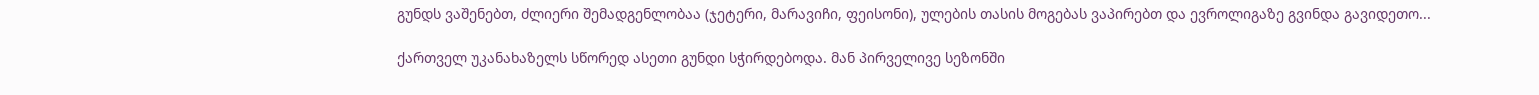გუნდს ვაშენებთ, ძლიერი შემადგენლობაა (ჯეტერი, მარავიჩი, ფეისონი), ულების თასის მოგებას ვაპირებთ და ევროლიგაზე გვინდა გავიდეთო...

ქართველ უკანახაზელს სწორედ ასეთი გუნდი სჭირდებოდა. მან პირველივე სეზონში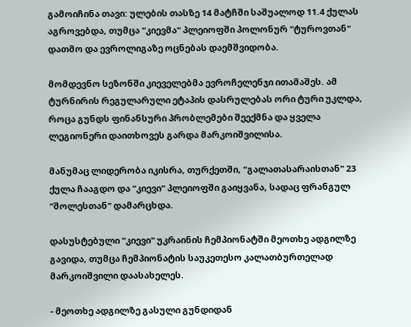გამოიჩინა თავი: ულების თასზე 14 მატჩში საშუალოდ 11.4 ქულას აგროვებდა, თუმცა "კიევმა" პლეიოფში პოლონურ "ტუროვთან" დათმო და ევროლიგაზე ოცნებას დაემშვიდობა.

მომდევნო სეზონში კიეველებმა ევროჩელენჯი ითამაშეს. ამ ტურნირის რეგულარული ეტაპის დასრულებას ორი ტური უკლდა, როცა გუნდს ფინანსური პრობლემები შეექმნა და ყველა ლეგიონერი დაითხოვეს გარდა მარკოიშვილისა.

მანუმაც ლიდერობა იკისრა, თურქეთში, "გალათასარაისთან" 23 ქულა ჩააგდო და "კიევი" პლეიოფში გაიყვანა, სადაც ფრანგულ "შოლესთან" დამარცხდა.

დასუსტებული "კიევი" უკრაინის ჩემპიონატში მეოთხე ადგილზე გავიდა, თუმცა ჩემპიონატის საუკეთესო კალათბურთელად მარკოიშვილი დაასახელეს.

- მეოთხე ადგილზე გასული გუნდიდან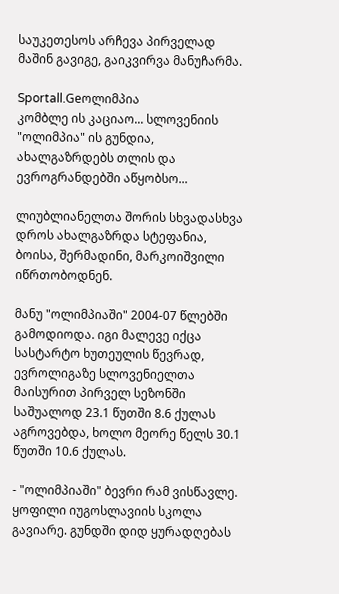საუკეთესოს არჩევა პირველად მაშინ გავიგე, გაიკვირვა მანუჩარმა.

Sportall.Geოლიმპია
კომბლე ის კაციაო... სლოვენიის "ოლიმპია" ის გუნდია, ახალგაზრდებს თლის და ევროგრანდებში აწყობსო...

ლიუბლიანელთა შორის სხვადასხვა დროს ახალგაზრდა სტეფანია, ბოისა, შერმადინი, მარკოიშვილი იწრთობოდნენ.

მანუ "ოლიმპიაში" 2004-07 წლებში გამოდიოდა. იგი მალევე იქცა სასტარტო ხუთეულის წევრად, ევროლიგაზე სლოვენიელთა მაისურით პირველ სეზონში საშუალოდ 23.1 წუთში 8.6 ქულას აგროვებდა, ხოლო მეორე წელს 30.1 წუთში 10.6 ქულას.

- "ოლიმპიაში" ბევრი რამ ვისწავლე. ყოფილი იუგოსლავიის სკოლა გავიარე. გუნდში დიდ ყურადღებას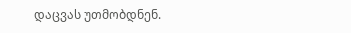დაცვას უთმობდნენ.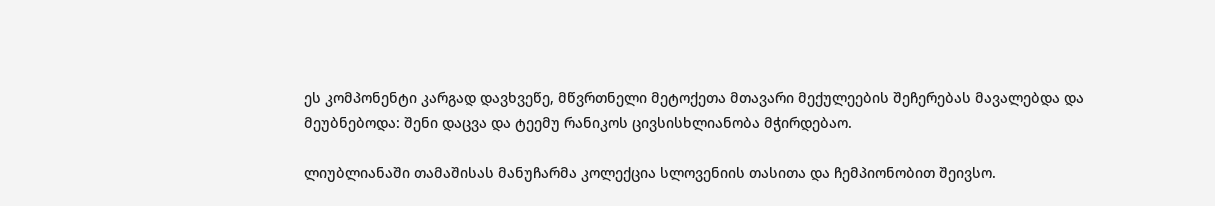ეს კომპონენტი კარგად დავხვეწე, მწვრთნელი მეტოქეთა მთავარი მექულეების შეჩერებას მავალებდა და მეუბნებოდა: შენი დაცვა და ტეემუ რანიკოს ცივსისხლიანობა მჭირდებაო.

ლიუბლიანაში თამაშისას მანუჩარმა კოლექცია სლოვენიის თასითა და ჩემპიონობით შეივსო.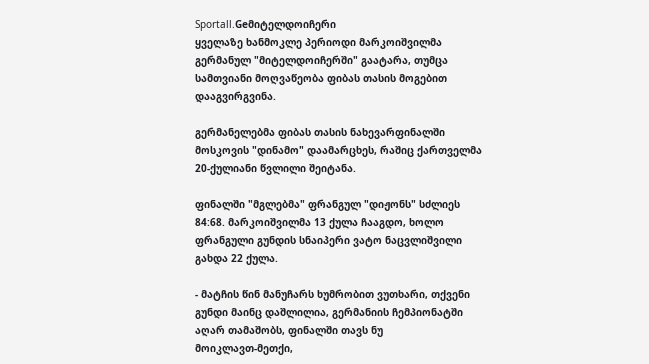Sportall.Geმიტელდოიჩერი
ყველაზე ხანმოკლე პერიოდი მარკოიშვილმა გერმანულ "მიტელდოიჩერში" გაატარა, თუმცა სამთვიანი მოღვაწეობა ფიბას თასის მოგებით დააგვირგვინა.

გერმანელებმა ფიბას თასის ნახევარფინალში მოსკოვის "დინამო" დაამარცხეს, რაშიც ქართველმა 20-ქულიანი წვლილი შეიტანა.

ფინალში "მგლებმა" ფრანგულ "დიჟონს" სძლიეს 84:68. მარკოიშვილმა 13 ქულა ჩააგდო, ხოლო ფრანგული გუნდის სნაიპერი ვატო ნაცვლიშვილი გახდა 22 ქულა.

- მატჩის წინ მანუჩარს ხუმრობით ვუთხარი, თქვენი გუნდი მაინც დაშლილია, გერმანიის ჩემპიონატში აღარ თამაშობს, ფინალში თავს ნუ
მოიკლავთ-მეთქი,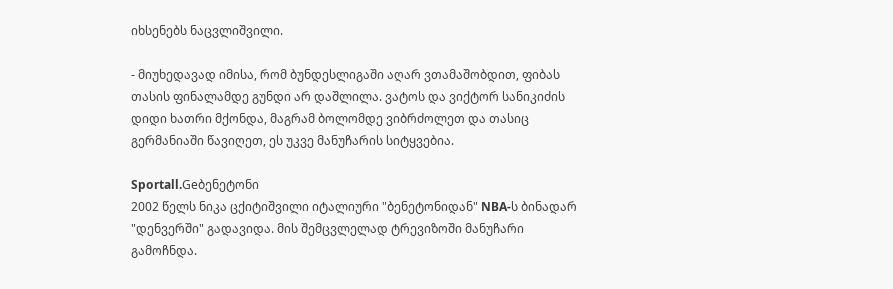იხსენებს ნაცვლიშვილი.

- მიუხედავად იმისა, რომ ბუნდესლიგაში აღარ ვთამაშობდით, ფიბას თასის ფინალამდე გუნდი არ დაშლილა. ვატოს და ვიქტორ სანიკიძის დიდი ხათრი მქონდა, მაგრამ ბოლომდე ვიბრძოლეთ და თასიც გერმანიაში წავიღეთ, ეს უკვე მანუჩარის სიტყვებია.

Sportall.Geბენეტონი
2002 წელს ნიკა ცქიტიშვილი იტალიური "ბენეტონიდან" NBA-ს ბინადარ "დენვერში" გადავიდა. მის შემცვლელად ტრევიზოში მანუჩარი გამოჩნდა.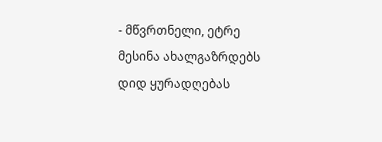- მწვრთნელი, ეტრე მესინა ახალგაზრდებს დიდ ყურადღებას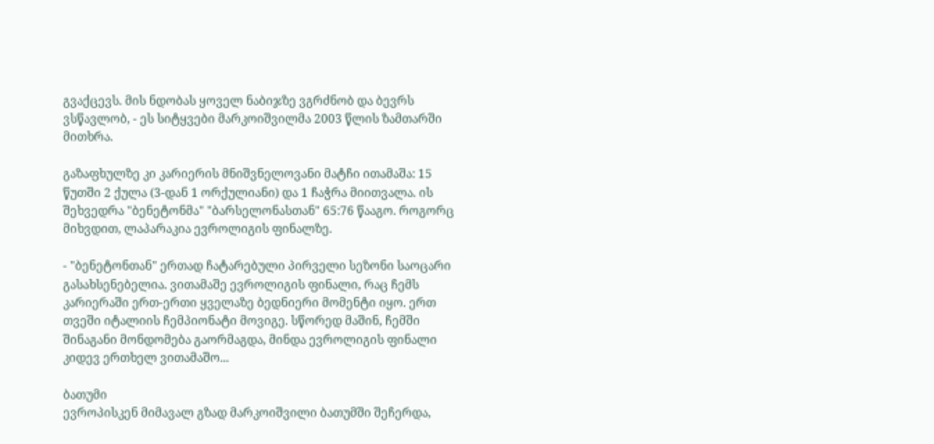გვაქცევს. მის ნდობას ყოველ ნაბიჯზე ვგრძნობ და ბევრს ვსწავლობ, - ეს სიტყვები მარკოიშვილმა 2003 წლის ზამთარში მითხრა.

გაზაფხულზე კი კარიერის მნიშვნელოვანი მატჩი ითამაშა: 15 წუთში 2 ქულა (3-დან 1 ორქულიანი) და 1 ჩაჭრა მიითვალა. ის შეხვედრა "ბენეტონმა" "ბარსელონასთან" 65:76 წააგო. როგორც მიხვდით, ლაპარაკია ევროლიგის ფინალზე.

- "ბენეტონთან" ერთად ჩატარებული პირველი სეზონი საოცარი გასახსენებელია. ვითამაშე ევროლიგის ფინალი, რაც ჩემს კარიერაში ერთ-ერთი ყველაზე ბედნიერი მომენტი იყო. ერთ თვეში იტალიის ჩემპიონატი მოვიგე. სწორედ მაშინ, ჩემში შინაგანი მონდომება გაორმაგდა, მინდა ევროლიგის ფინალი კიდევ ერთხელ ვითამაშო...

ბათუმი
ევროპისკენ მიმავალ გზად მარკოიშვილი ბათუმში შეჩერდა,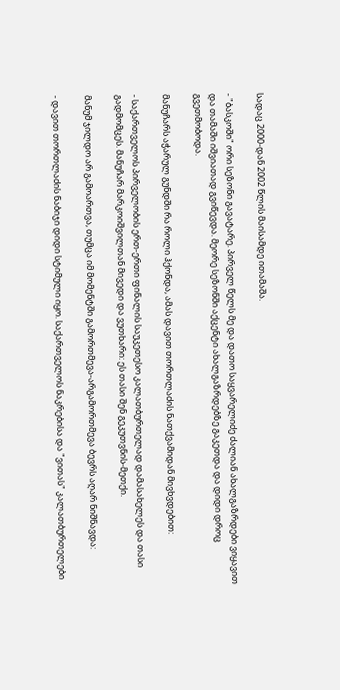სადაც 2000-დან 2002 წლის მაისამდე ითამაშა.

- "ბასკოში" ორი სეზონი გავატარე. პირველ წელს მე და დათო საყვარელიძე ძალიან ახალგაზრდები ვიყავით და თამაში იშვიათად გვიწევდა. მეორე სეზონში აქცენტი ახალგაზრდებზე გაკეთდა და დიდი დროც გვეთმობოდა.

მანუჩარს აჭარულ გუნდში რა როლი ჰქონდა, ამას დავით თორთლაძის ნათქვამიდან მივხვდებით:

- საქართველოს პირველობის ერთ-ერთი ფინალის საუკეთესო კალათბურთელად დამასახელეს და თასი გადმომცეს. მანუჩარ მარკოიშვილთან მივედი და ვუთხარი: ეს თასი შენ გეკუთვნის-მეთქი.

მანუმ ჯილდო არ გამოართვა, თუმცა იმ მომენტში გამორთმევა-არგამორთმევა ბევრს აღარ ნიშნავდა:

- დავით თორთლაძის ნაბიჯი დიდი სტიმული იყო. საქართველოს ნაკრებისა და "ვითას" კალათბურთელები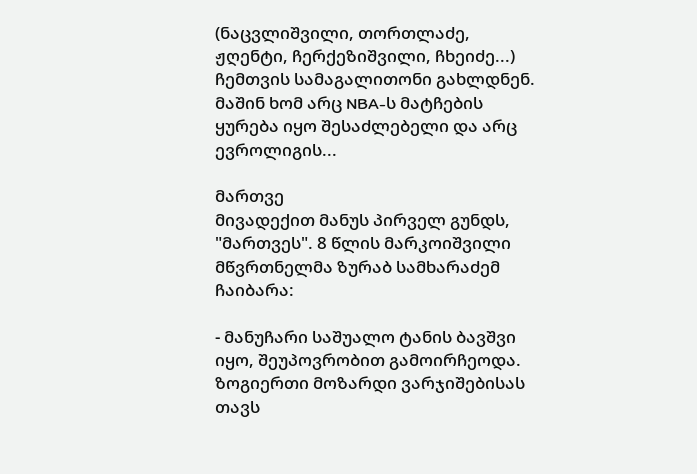(ნაცვლიშვილი, თორთლაძე, ჟღენტი, ჩერქეზიშვილი, ჩხეიძე...) ჩემთვის სამაგალითონი გახლდნენ. მაშინ ხომ არც NBA-ს მატჩების ყურება იყო შესაძლებელი და არც ევროლიგის...

მართვე
მივადექით მანუს პირველ გუნდს, "მართვეს". 8 წლის მარკოიშვილი მწვრთნელმა ზურაბ სამხარაძემ ჩაიბარა:

- მანუჩარი საშუალო ტანის ბავშვი იყო, შეუპოვრობით გამოირჩეოდა. ზოგიერთი მოზარდი ვარჯიშებისას თავს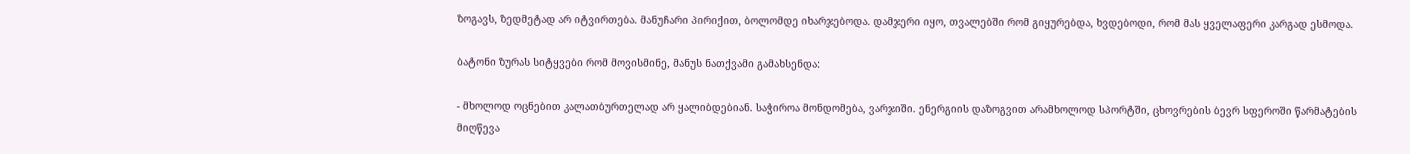ზოგავს, ზედმეტად არ იტვირთება. მანუჩარი პირიქით, ბოლომდე იხარჯებოდა. დამჯერი იყო, თვალებში რომ გიყურებდა, ხვდებოდი, რომ მას ყველაფერი კარგად ესმოდა.

ბატონი ზურას სიტყვები რომ მოვისმინე, მანუს ნათქვამი გამახსენდა:

- მხოლოდ ოცნებით კალათბურთელად არ ყალიბდებიან. საჭიროა მონდომება, ვარჯიში. ენერგიის დაზოგვით არამხოლოდ სპორტში, ცხოვრების ბევრ სფეროში წარმატების მიღწევა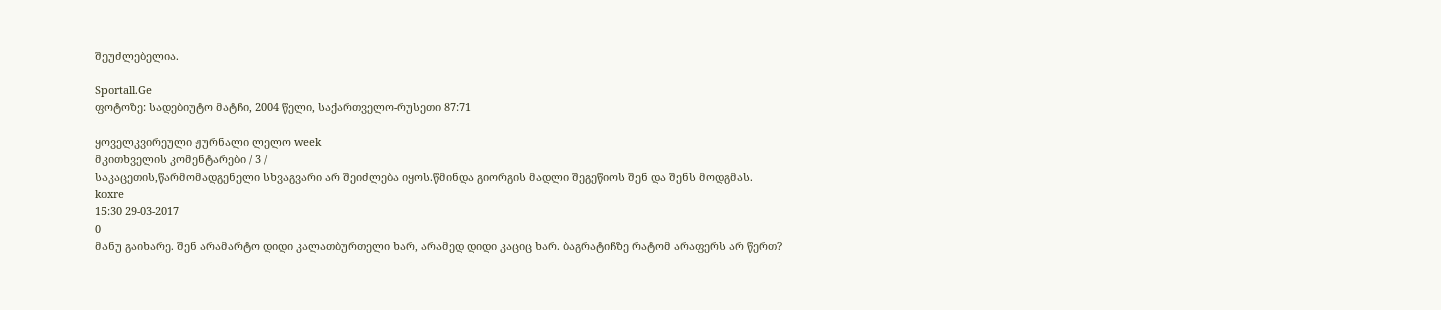შეუძლებელია.

Sportall.Ge
ფოტოზე: სადებიუტო მატჩი, 2004 წელი, საქართველო-რუსეთი 87:71

ყოველკვირეული ჟურნალი ლელო week
მკითხველის კომენტარები / 3 /
საკაცეთის,წარმომადგენელი სხვაგვარი არ შეიძლება იყოს.წმინდა გიორგის მადლი შეგეწიოს შენ და შენს მოდგმას.
koxre
15:30 29-03-2017
0
მანუ გაიხარე. შენ არამარტო დიდი კალათბურთელი ხარ, არამედ დიდი კაციც ხარ. ბაგრატიჩზე რატომ არაფერს არ წერთ?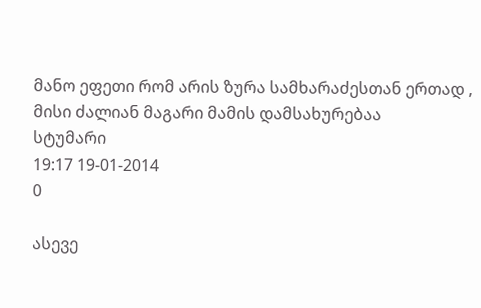მანო ეფეთი რომ არის ზურა სამხარაძესთან ერთად , მისი ძალიან მაგარი მამის დამსახურებაა
სტუმარი
19:17 19-01-2014
0

ასევე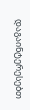დაგაინტერესებთ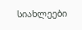სიახლეები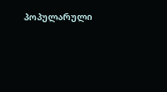პოპულარული